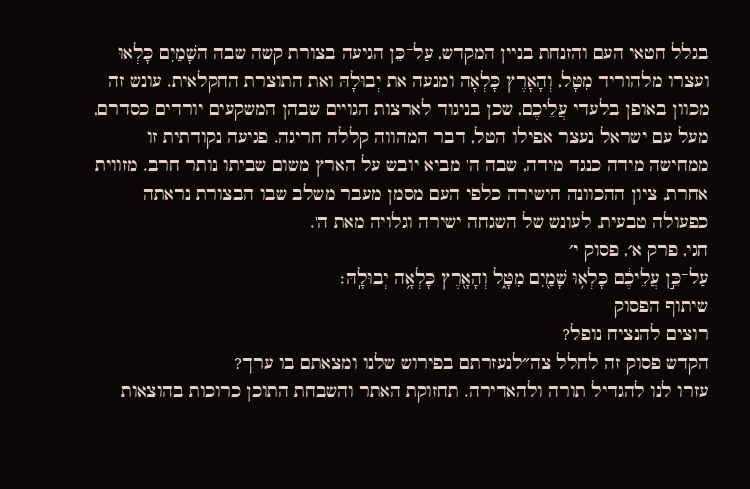בגלל חטאי העם והזנחת בניין המקדש, עַל־כֵּן הגיעה בצורת קשה שבה השָׁמַיִם כָּלְאוּ ועצרו מלהוריד מִטָּל, וְהָאָרֶץ כָּלְאָה ומנעה את יְבוּלָהּ ואת התוצרת החקלאית. עונש זה מכוון באופן בלעדי עֲלֵיכֶם, שכן בניגוד לארצות הגויים שבהן המשקעים יורדים כסדרם, מעל עם ישראל נעצר אפילו הטל, דבר המהווה קללה חריגה. פגיעה נקודתית זו ממחישה מידה כנגד מידה, שבה ה' מביא יובש על הארץ משום שביתו נותר חרב. מזווית אחרת, ציון ההכוונה הישירה כלפי העם מסמן מעבר משלב שבו הבצורת נראתה כפעולה טבעית, לעונש של השגחה ישירה וגלויה מאת ה'.
חגי, פרק א׳, פסוק י׳
עַל־כֵּ֣ן עֲלֵיכֶ֔ם כָּלְא֥וּ שָׁמַ֖יִם מִטָּ֑ל וְהָאָ֖רֶץ כָּלְאָ֥ה יְבוּלָֽהּ׃
שיתוף הפסוק
רוצים להנציח נופל?
הקדש פסוק זה לחלל צה״לנעזרתם בפירוש שלנו ומצאתם בו ערך?
עזרו לנו להגדיל תורה ולהאדירה. תחזוקת האתר והשבחת התוכן כרוכות בהוצאות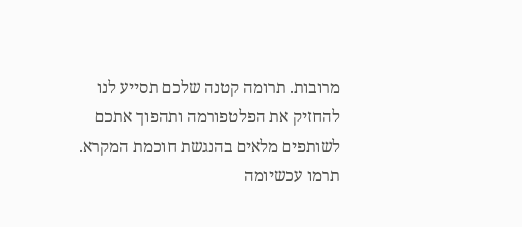מרובות. תרומה קטנה שלכם תסייע לנו להחזיק את הפלטפורמה ותהפוך אתכם לשותפים מלאים בהנגשת חוכמת המקרא.
תרמו עכשיומה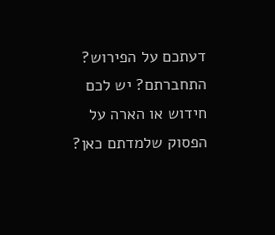דעתכם על הפירוש?
התחברתם? יש לכם חידוש או הארה על הפסוק שלמדתם כאן?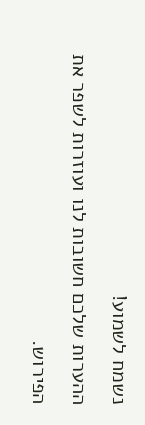נשמח לשמוע!
ההערות שלכם חשובות לנו ועוזרות לשפר את הפירוש.